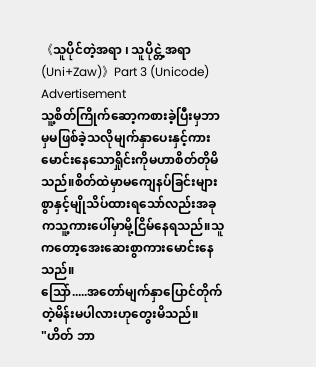《သူပိုင်တဲ့အရာ ၊ သူပိုင္တဲ့အရာ (Uni+Zaw)》Part 3 (Unicode)
Advertisement
သူ့စိတ်ကြိုက်ဆော့ကစားခဲ့ပြီးမှဘာမှမဖြစ်ခဲ့သလိုမျက်နှာပေးနှင့်ကားမောင်းနေသောရှိုင်းကိုမဟာစိတ်တိုမိသည်။စိတ်ထဲမှာမကျေနပ်ခြင်းများစွာနှင့်မျိုသိပ်ထားရသော်လည်းအခုကသူ့ကားပေါ်မှာမို့ငြိမ်နေရသည်။သူကတော့အေးဆေးစွာကားမောင်းနေသည်။
သြော်.....အတော်မျက်နှာပြောင်တိုက်တဲ့မိန်းမပါလားဟုတွေးမိသည်။
"ဟိတ် ဘာ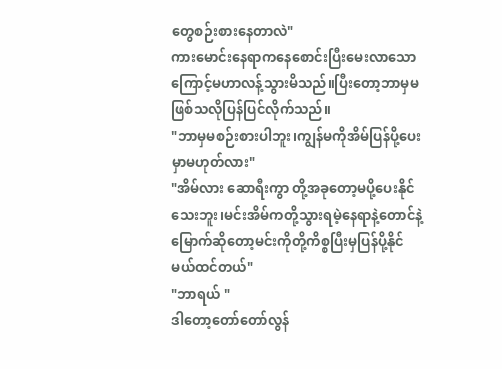တွေစဉ်းစားနေတာလဲ"
ကားမောင်းနေရာကနေစောင်းပြီးမေးလာသောကြောင့်မဟာလန့်သွားမိသည်။ပြီးတော့ဘာမှမဖြစ်သလိုပြန်ပြင်လိုက်သည်။
"ဘာမှမစဉ်းစားပါဘူး၊ကျွန်မကိုအိမ်ပြန်ပို့ပေးမှာမဟုတ်လား"
"အိမ်လား ဆောရီးကွာ တို့အခုတော့မပို့ပေးနိုင်သေးဘူး၊မင်းအိမ်ကတို့သွားရမဲ့နေရာနဲ့တောင်နဲ့မြောက်ဆိုတော့မင်းကိုတို့ကိစ္စပြီးမှပြန်ပို့နိုင်မယ်ထင်တယ်"
"ဘာရယ် "
ဒါတော့တော်တော်လွန်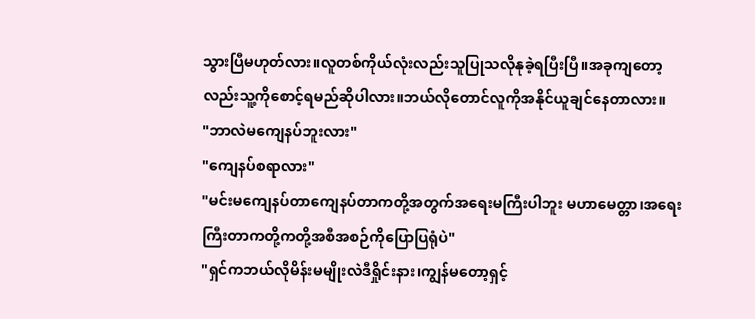သွားပြီမဟုတ်လား။လူတစ်ကိုယ်လုံးလည်းသူပြုသလိုနုခဲ့ရပြီးပြီ။အခုကျတော့လည်းသူ့ကိုစောင့်ရမည်ဆိုပါလား။ဘယ်လိုတောင်လူကိုအနိုင်ယူချင်နေတာလား။
"ဘာလဲမကျေနပ်ဘူးလား"
"ကျေနပ်စရာလား"
"မင်းမကျေနပ်တာကျေနပ်တာကတို့အတွက်အရေးမကြီးပါဘူး မဟာမေတ္တာ၊အရေးကြီးတာကတို့ကတို့အစီအစဉ်ကိုပြောပြရုံပဲ"
"ရှင်ကဘယ်လိုမိန်းမမျိုးလဲဒီရှိုင်းနား၊ကျွန်မတော့ရှင့်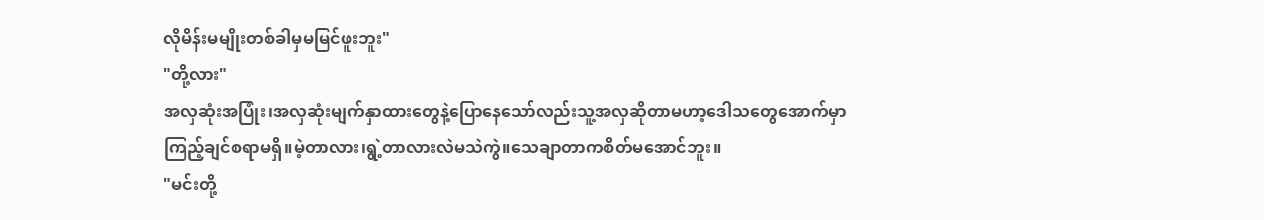လိုမိန်းမမျိုးတစ်ခါမှမမြင်ဖူးဘူး"
"တို့လား"
အလှဆုံးအပြုံး၊အလှဆုံးမျက်နှာထားတွေနဲ့ပြောနေသော်လည်းသူ့အလှဆိုတာမဟာ့ဒေါသတွေအောက်မှာကြည့်ချင်စရာမရှိ။မဲ့တာလား၊ရွဲ့တာလားလဲမသဲကွဲ။သေချာတာကစိတ်မအောင်ဘူး။
"မင်းတို့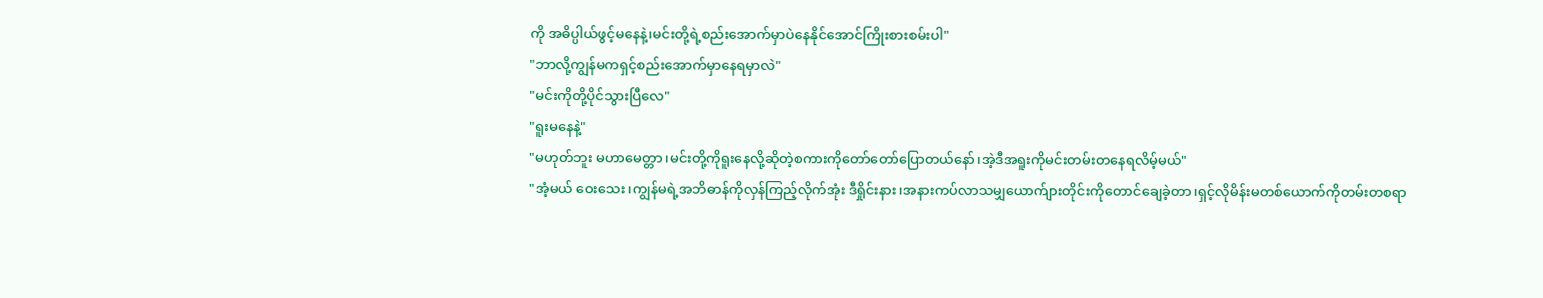ကို အဓိပ္ပါယ်ဖွင့်မနေနဲ့၊မင်းတို့ရဲ့စည်းအောက်မှာပဲနေနိုင်အောင်ကြိုးစားစမ်းပါ"
"ဘာလို့ကျွန်မကရှင့်စည်းအောက်မှာနေရမှာလဲ"
"မင်းကိုတို့ပိုင်သွားပြီလေ"
"ရူးမနေနဲ့"
"မဟုတ်ဘူး မဟာမေတ္တာ၊မင်းတို့ကိုရူးနေလို့ဆိုတဲ့စကားကိုတော်တော်ပြောတယ်နော်၊အဲ့ဒီအရူးကိုမင်းတမ်းတနေရလိမ့်မယ်"
"အံ့မယ် ဝေးသေး၊ကျွန်မရဲ့အဘိဓာန်ကိုလှန်ကြည့်လိုက်အုံး ဒီရှိုင်းနား၊အနားကပ်လာသမျှယောက်ျားတိုင်းကိုတောင်ချေခဲ့တာ၊ရှင့်လိုမိန်းမတစ်ယောက်ကိုတမ်းတစရာ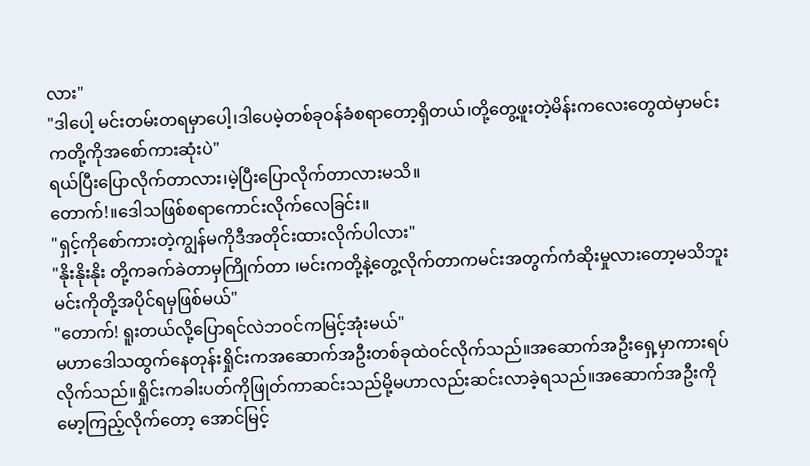လား"
"ဒါပေါ့ မင်းတမ်းတရမှာပေါ့၊ဒါပေမဲ့တစ်ခုဝန်ခံစရာတော့ရှိတယ်၊တို့တွေ့ဖူးတဲ့မိန်းကလေးတွေထဲမှာမင်းကတို့ကိုအစော်ကားဆုံးပဲ"
ရယ်ပြီးပြောလိုက်တာလား၊မဲ့ပြီးပြောလိုက်တာလားမသိ။
တောက်!။ဒေါသဖြစ်စရာကောင်းလိုက်လေခြင်း။
"ရှင့်ကိုစော်ကားတဲ့ကျွန်မကိုဒီအတိုင်းထားလိုက်ပါလား"
"နိုးနိုးနိုး တို့ကခက်ခဲတာမှကြိုက်တာ ၊မင်းကတို့နဲ့တွေ့လိုက်တာကမင်းအတွက်ကံဆိုးမှုလားတော့မသိဘူး မင်းကိုတို့အပိုင်ရမှဖြစ်မယ်"
"တောက်! ရူးတယ်လို့ပြောရင်လဲဘဝင်ကမြင့်အုံးမယ်"
မဟာဒေါသထွက်နေတုန်းရှိုင်းကအဆောက်အဦးတစ်ခုထဲဝင်လိုက်သည်။အဆောက်အဦးရှေ့မှာကားရပ်လိုက်သည်။ရှိုင်းကခါးပတ်ကိုဖြုတ်ကာဆင်းသည်မို့မဟာလည်းဆင်းလာခဲ့ရသည်။အဆောက်အဦးကိုမော့ကြည့်လိုက်တော့ အောင်မြင့်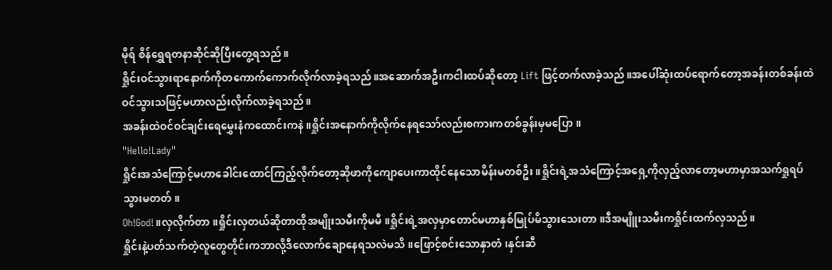မိုရ် စိန်ရွှေရတနာဆိုင်ဆိုပြီးတွေ့ရသည်။
ရှိုင်းဝင်သွားရာနောက်ကိုတကောက်ကောက်လိုက်လာခဲ့ရသည်။အဆောက်အဦးကငါးထပ်ဆိုတော့ Lift ဖြင့်တက်လာခဲ့သည်။အပေါ်ဆုံးထပ်ရောက်တော့အခန်းတစ်ခန်းထဲဝင်သွားသဖြင့်မဟာလည်းလိုက်လာခဲ့ရသည်။
အခန်းထဲဝင်ဝင်ချင်းရေမွှေးနံကထောင်းကနဲ။ရှိုင်းအနောက်ကိုလိုက်နေရသော်လည်းစကားကတစ်ခွန်းမှမပြော။
"Hello!Lady"
ရှိုင်းအသံကြောင့်မဟာခေါင်းထောင်ကြည့်လိုက်တော့ဆိုဖာကိုကျောပေးကာထိုင်နေသောမိန်းမတစ်ဦး။ရှိုင်းရဲ့အသံကြောင့်အရှေ့ကိုလှည့်လာတော့မဟာမှာအသက်ရှုရပ်သွားမတတ်။
Oh!God!။လှလိုက်တာ။ရှိုင်းလှတယ်ဆိုတာထိုအမျိုးသမီးကိုမမီ။ရှိုင်းရဲ့အလှမှာတောင်မဟာနှစ်မြုပ်မိသွားသေးတာ။ဒီအမျိူးသမီးကရှိုင်းထက်လှသည်။
ရှိုင်းနဲ့ပတ်သက်တဲ့လူတွေတိုင်းကဘာလို့ဒီလောက်ချောနေရသလဲမသိ။ဖြောင့်စင်းသောနှာတံ၊နှင်းဆီ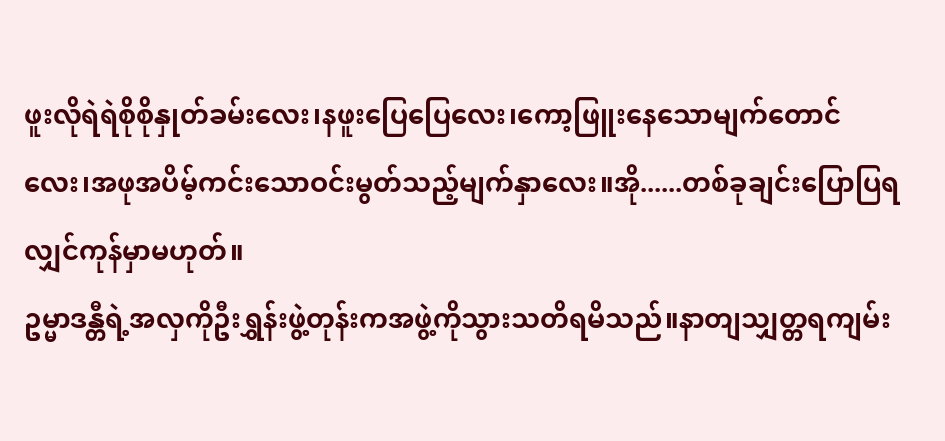ဖူးလိုရဲရဲစိုစိုနှုတ်ခမ်းလေး၊နဖူးပြေပြေလေး၊ကော့ဖြူးနေသောမျက်တောင်လေး၊အဖုအပိမ့်ကင်းသောဝင်းမွတ်သည့်မျက်နှာလေး။အို......တစ်ခုချင်းပြောပြရလျှင်ကုန်မှာမဟုတ်။
ဥမ္မာဒန္တီရဲ့အလှကိုဦးရွှန်းဖွဲ့တုန်းကအဖွဲ့ကိုသွားသတိရမိသည်။နာတျသျှတ္တရကျမ်း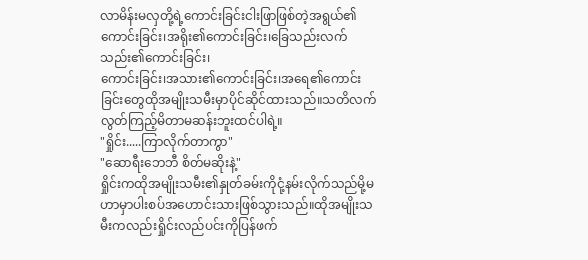လာမိန်းမလှတို့ရဲ့ကောင်းခြင်းငါးဖြာဖြစ်တဲ့အရွယ်၏ကောင်းခြင်း၊အရိုး၏ကောင်းခြင်း၊ခြေသည်းလက်သည်း၏ကောင်းခြင်း၊
ကောင်းခြင်း၊အသား၏ကောင်းခြင်း၊အရေ၏ကောင်းခြင်းတွေထိုအမျိုးသမီးမှာပိုင်ဆိုင်ထားသည်။သတိလက်လွတ်ကြည့်မိတာမဆန်းဘူးထင်ပါရဲ့။
"ရှိုင်း.....ကြာလိုက်တာကွာ"
"ဆောရီးဘေဘီ စိတ်မဆိုးနဲ့"
ရှိုင်းကထိုအမျိုးသမီး၏နှုတ်ခမ်းကိုငုံ့နမ်းလိုက်သည်မို့မဟာမှာပါးစပ်အဟောင်းသားဖြစ်သွားသည်။ထိုအမျိုးသမီးကလည်းရှိုင်းလည်ပင်းကိုပြန်ဖက်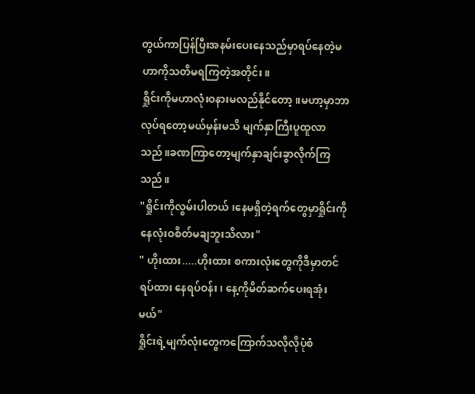တွယ်ကာပြန်ပြီးအနမ်းပေးနေသည်မှာရပ်နေတဲ့မဟာကိုသတိမရကြတဲ့အတိုင်း။
ရှိုင်းကိုမဟာလုံးဝနားမလည်နိုင်တော့။မဟာ့မှာဘာလုပ်ရတော့မယ်မှန်းမသိ မျက်နှာကြီးပူထူလာသည်။ခဏကြာတော့မျက်နှာချင်းခွာလိုက်ကြသည်။
"ရှိုင်းကိုလွမ်းပါတယ်၊နေမရှိတဲ့ရက်တွေမှာရှိုင်းကိုနေလုံးဝစိတ်မချဘူးသိလား"
" ဟိုးထား.....ဟိုးထား စကားလုံးတွေကိုဒီမှာတင်ရပ်ထား နေရပ်ဝန်း၊ နေ့ကိုမိတ်ဆက်ပေးရအုံးမယ်"
ရှိုင်းရဲ့မျက်လုံးတွေကကြောက်သလိုလိုပုံစံ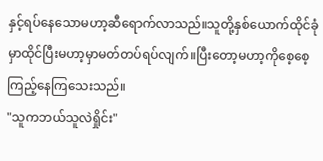နှင့်ရပ်နေသောမဟာ့ဆီရောက်လာသည်။သူတို့နှစ်ယောက်ထိုင်ခုံမှာထိုင်ပြီးမဟာ့မှာမတ်တပ်ရပ်လျက်။ပြီးတော့မဟာ့ကိုစေ့စေ့ကြည့်နေကြသေးသည်။
"သူကဘယ်သူလဲရှိုင်း"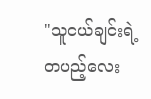"သူငယ်ချင်းရဲ့တပည့်လေး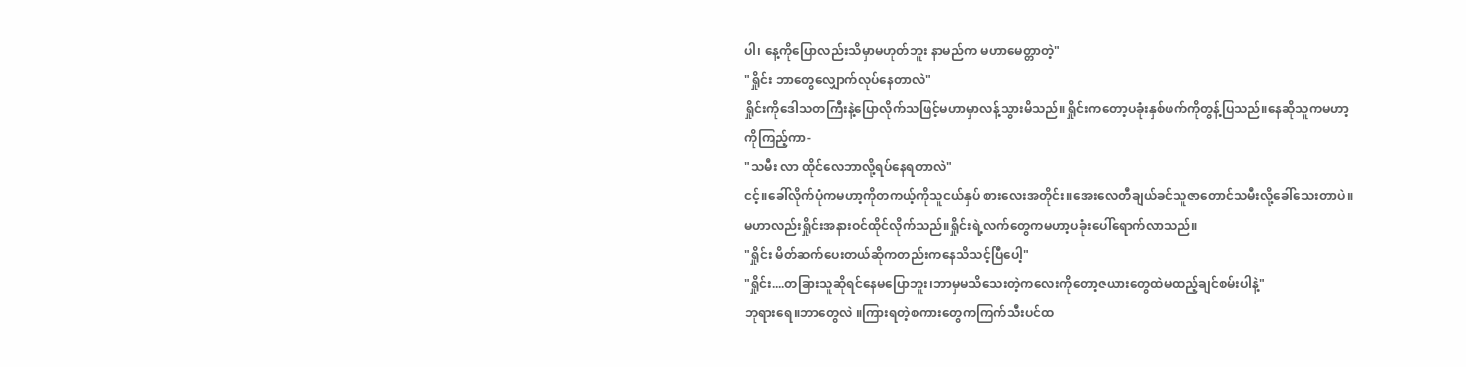ပါ၊ နေ့ကိုပြောလည်းသိမှာမဟုတ်ဘူး နာမည်က မဟာမေတ္တာတဲ့"
"ရှိုင်း ဘာတွေလျှောက်လုပ်နေတာလဲ"
ရှိုင်းကိုဒေါသတကြီးနဲ့ပြောလိုက်သဖြင့်မဟာမှာလန့်သွားမိသည်။ရှိုင်းကတော့ပခုံးနှစ်ဖက်ကိုတွန့်ပြသည်။နေဆိုသူကမဟာ့ကိုကြည့်ကာ-
"သမီး လာ ထိုင်လေဘာလို့ရပ်နေရတာလဲ"
ငင့်။ခေါ်လိုက်ပုံကမဟာ့ကိုတကယ့်ကိုသူငယ်နှပ် စားလေးအတိုင်း။အေးလေတီချယ်ခင်သူဇာတောင်သမီးလို့ခေါ်သေးတာပဲ။မဟာလည်းရှိုင်းအနားဝင်ထိုင်လိုက်သည်။ရှိုင်းရဲ့လက်တွေကမဟာ့ပခုံးပေါ်ရောက်လာသည်။
"ရှိုင်း မိတ်ဆက်ပေးတယ်ဆိုကတည်းကနေသိသင့်ပြီပေါ့"
"ရှိုင်း....တခြားသူဆိုရင်နေမပြောဘူး၊ဘာမှမသိသေးတဲ့ကလေးကိုတော့ဇယားတွေထဲမထည့်ချင်စမ်းပါနဲ့"
ဘုရားရေ။ဘာတွေလဲ ။ကြားရတဲ့စကားတွေကကြက်သီးပင်ထ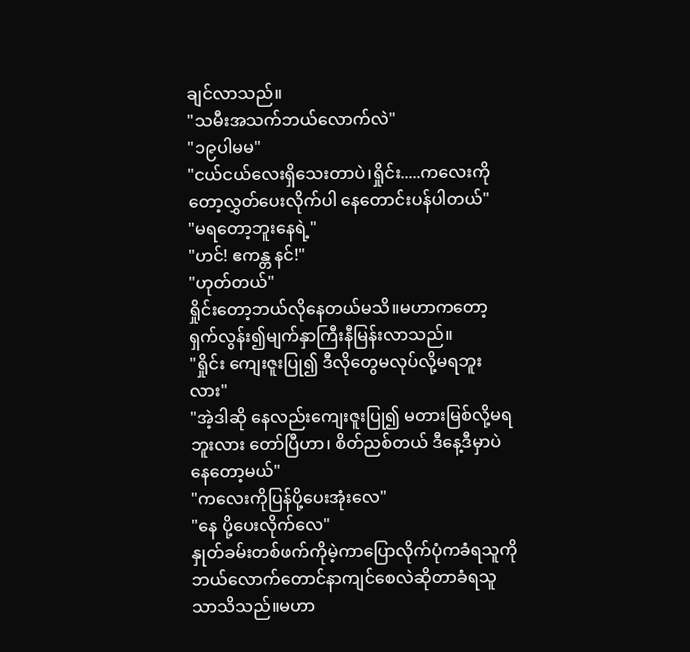ချင်လာသည်။
"သမီးအသက်ဘယ်လောက်လဲ"
"၁၉ပါမမ"
"ငယ်ငယ်လေးရှိသေးတာပဲ၊ရှိုင်း.....ကလေးကိုတော့လွှတ်ပေးလိုက်ပါ နေတောင်းပန်ပါတယ်"
"မရတော့ဘူးနေရဲ့"
"ဟင်! ဧကန္တ နင်!"
"ဟုတ်တယ်"
ရှိုင်းတော့ဘယ်လိုနေတယ်မသိ။မဟာကတော့ရှက်လွန်း၍မျက်နှာကြီးနီမြန်းလာသည်။
"ရှိုင်း ကျေးဇူးပြု၍ ဒီလိုတွေမလုပ်လို့မရဘူးလား"
"အဲ့ဒါဆို နေလည်းကျေးဇူးပြု၍ မတားမြစ်လို့မရဘူးလား တော်ပြီဟာ၊ စိတ်ညစ်တယ် ဒီနေ့ဒီမှာပဲနေတော့မယ်"
"ကလေးကိုပြန်ပို့ပေးအုံးလေ"
"နေ ပို့ပေးလိုက်လေ"
နှုတ်ခမ်းတစ်ဖက်ကိုမဲ့ကာပြောလိုက်ပုံကခံရသူကိုဘယ်လောက်တောင်နာကျင်စေလဲဆိုတာခံရသူသာသိသည်။မဟာ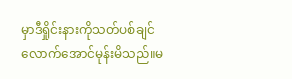မှာဒီရှိုင်းနားကိုသတ်ပစ်ချင်လောက်အောင်မုန်းမိသည်။မ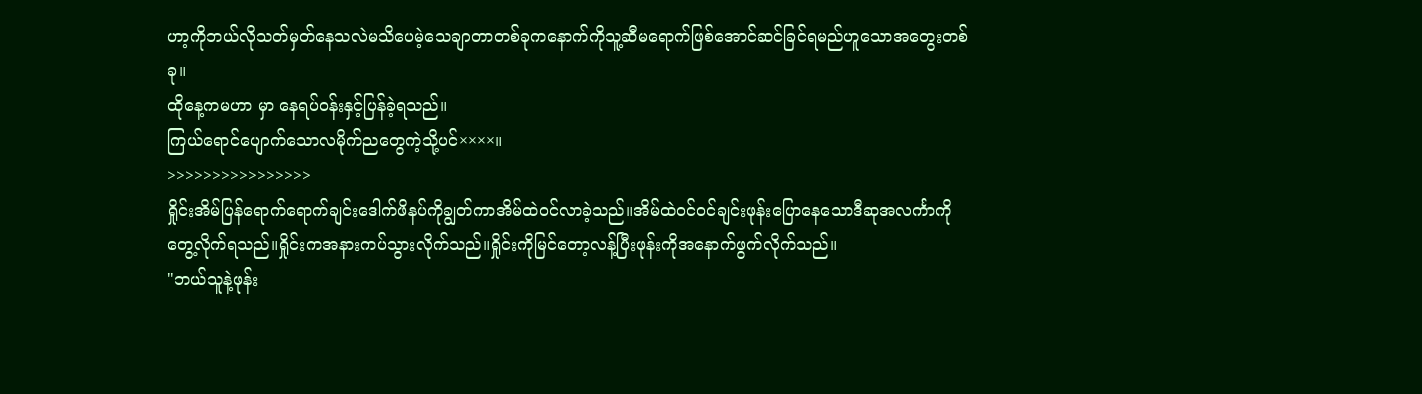ဟာ့ကိုဘယ်လိုသတ်မှတ်နေသလဲမသိပေမဲ့သေချာတာတစ်ခုကနောက်ကိုသူ့ဆီမရောက်ဖြစ်အောင်ဆင်ခြင်ရမည်ဟူသောအတွေးတစ်ခု။
ထိုနေ့ကမဟာ မှာ နေရပ်ဝန်းနှင့်ပြန်ခဲ့ရသည်။
ကြယ်ရောင်ပျောက်သောလမိုက်ညတွေကဲ့သို့ပင်××××။
>>>>>>>>>>>>>>>>
ရှိုင်းအိမ်ပြန်ရောက်ရောက်ချင်းဒေါက်ဖိနပ်ကိုချွတ်ကာအိမ်ထဲဝင်လာခဲ့သည်။အိမ်ထဲဝင်ဝင်ချင်းဖုန်းပြောနေသောဒီဆုအလင်္ကာကိုတွေ့လိုက်ရသည်။ရှိုင်းကအနားကပ်သွားလိုက်သည်။ရှိုင်းကိုမြင်တော့လန့်ပြီးဖုန်းကိုအနောက်ဖွက်လိုက်သည်။
"ဘယ်သူနဲ့ဖုန်း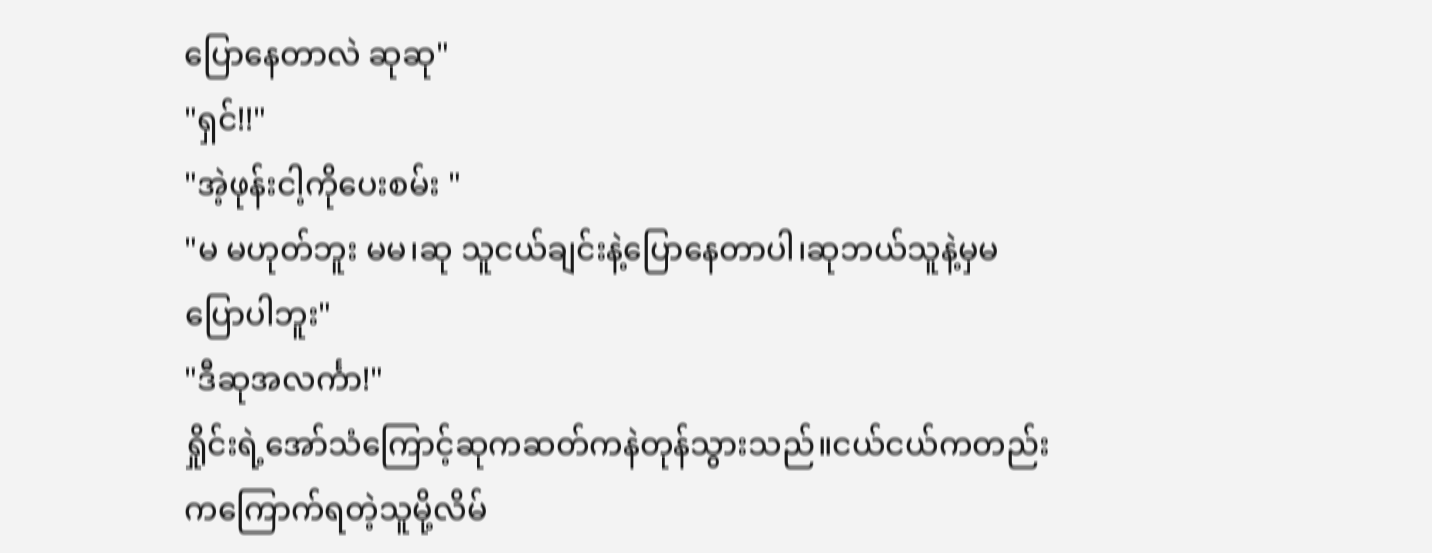ပြောနေတာလဲ ဆုဆု"
"ရှင်!!"
"အဲ့ဖုန်းငါ့ကိုပေးစမ်း "
"မ မဟုတ်ဘူး မမ၊ဆု သူငယ်ချင်းနဲ့ပြောနေတာပါ၊ဆုဘယ်သူနဲ့မှမပြောပါဘူး"
"ဒီဆုအလင်္ကာ!"
ရှိုင်းရဲ့အော်သံကြောင့်ဆုကဆတ်ကနဲတုန်သွားသည်။ငယ်ငယ်ကတည်းကကြောက်ရတဲ့သူမို့လိမ်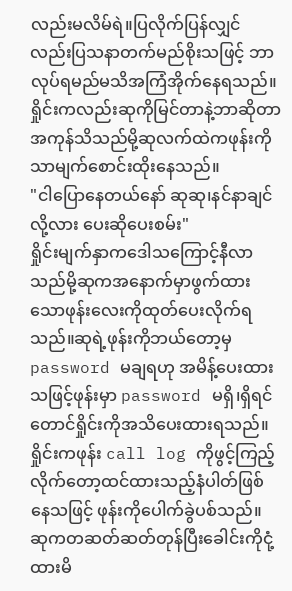လည်းမလိမ်ရဲ။ပြလိုက်ပြန်လျှင်လည်းပြသနာတက်မည်စိုးသဖြင့် ဘာလုပ်ရမည်မသိအကြံအိုက်နေရသည်။
ရှိုင်းကလည်းဆုကိုမြင်တာနဲ့ဘာဆိုတာအကုန်သိသည်မို့ဆုလက်ထဲကဖုန်းကိုသာမျက်စောင်းထိုးနေသည်။
"ငါပြောနေတယ်နော် ဆုဆု၊နင်နာချင်လို့လား ပေးဆိုပေးစမ်း"
ရှိုင်းမျက်နှာကဒေါသကြောင့်နီလာသည်မို့ဆုကအနောက်မှာဖွက်ထားသောဖုန်းလေးကိုထုတ်ပေးလိုက်ရသည်။ဆုရဲ့ဖုန်းကိုဘယ်တော့မှ password မချရဟု အမိန့်ပေးထားသဖြင့်ဖုန်းမှာ password မရှိ၊ရှိရင်တောင်ရှိုင်းကိုအသိပေးထားရသည်။
ရှိုင်းကဖုန်း call log ကိုဖွင့်ကြည့်လိုက်တော့ထင်ထားသည့်နံပါတ်ဖြစ်နေသဖြင့် ဖုန်းကိုပေါက်ခွဲပစ်သည်။
ဆုကတဆတ်ဆတ်တုန်ပြီးခေါင်းကိုငုံ့ထားမိ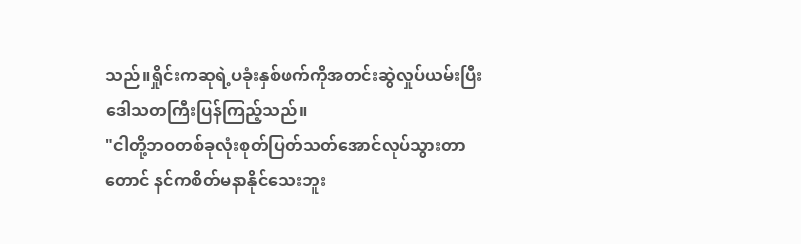သည်။ရှိုင်းကဆုရဲ့ပခုံးနှစ်ဖက်ကိုအတင်းဆွဲလှုပ်ယမ်းပြီးဒေါသတကြီးပြန်ကြည့်သည်။
"ငါတို့ဘဝတစ်ခုလုံးစုတ်ပြတ်သတ်အောင်လုပ်သွားတာတောင် နင်ကစိတ်မနာနိုင်သေးဘူး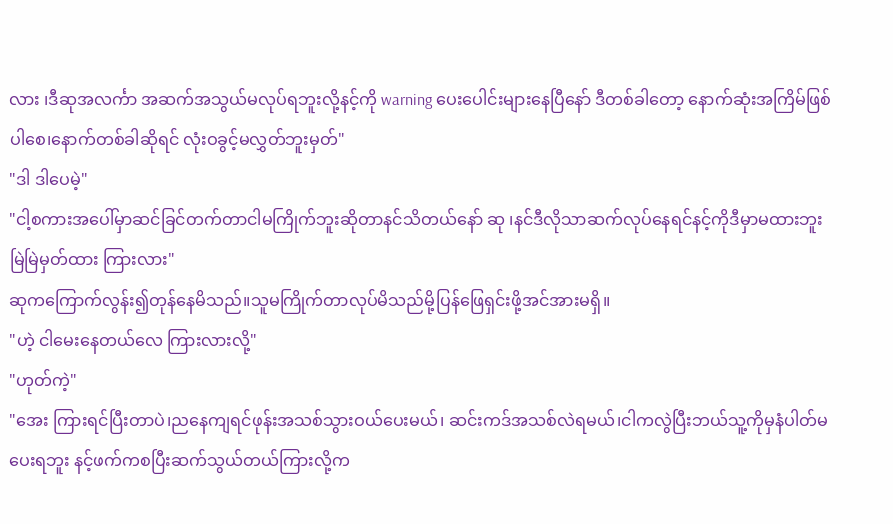လား ၊ဒီဆုအလင်္ကာ အဆက်အသွယ်မလုပ်ရဘူးလို့နင့်ကို warning ပေးပေါင်းများနေပြီနော် ဒီတစ်ခါတော့ နောက်ဆုံးအကြိမ်ဖြစ်ပါစေ၊နောက်တစ်ခါဆိုရင် လုံးဝခွင့်မလွှတ်ဘူးမှတ်"
"ဒါ ဒါပေမဲ့"
"ငါ့စကားအပေါ်မှာဆင်ခြင်တက်တာငါမကြိုက်ဘူးဆိုတာနင်သိတယ်နော် ဆု ၊နင်ဒီလိုသာဆက်လုပ်နေရင်နင့်ကိုဒီမှာမထားဘူး မြဲမြဲမှတ်ထား ကြားလား"
ဆုကကြောက်လွန်း၍တုန်နေမိသည်။သူမကြိုက်တာလုပ်မိသည်မို့ပြန်ဖြေရှင်းဖို့အင်အားမရှိ။
"ဟဲ့ ငါမေးနေတယ်လေ ကြားလားလို့"
"ဟုတ်ကဲ့"
"အေး ကြားရင်ပြီးတာပဲ၊ညနေကျရင်ဖုန်းအသစ်သွားဝယ်ပေးမယ်၊ ဆင်းကဒ်အသစ်လဲရမယ်၊ငါကလွဲပြီးဘယ်သူ့ကိုမှနံပါတ်မပေးရဘူး နင့်ဖက်ကစပြီးဆက်သွယ်တယ်ကြားလို့က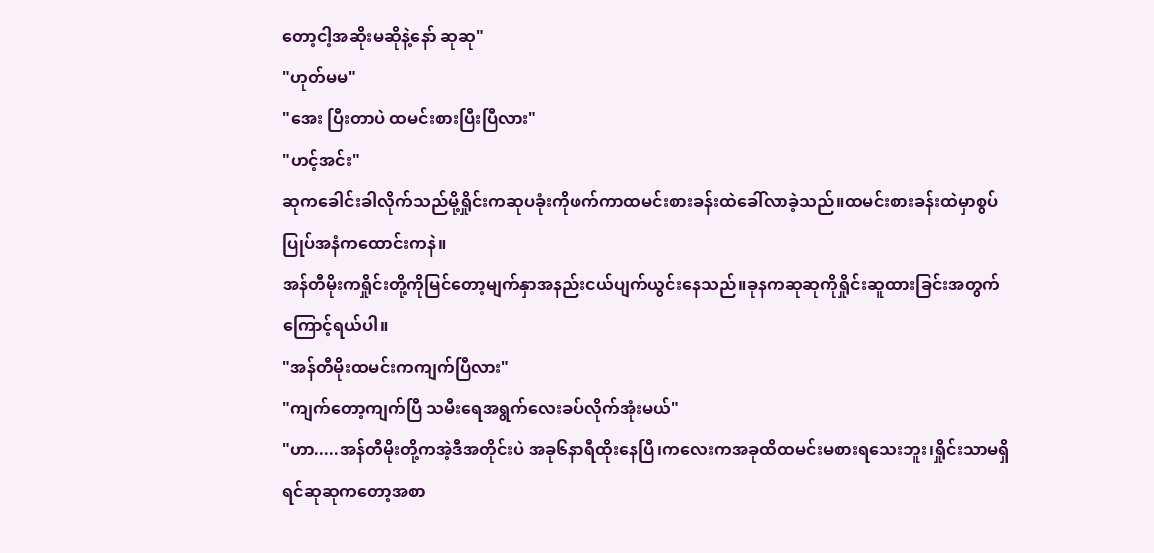တော့ငါ့အဆိုးမဆိုနဲ့နော် ဆုဆု"
"ဟုတ်မမ"
"အေး ပြီးတာပဲ ထမင်းစားပြီးပြီလား"
"ဟင့်အင်း"
ဆုကခေါင်းခါလိုက်သည်မို့ရှိုင်းကဆုပခုံးကိုဖက်ကာထမင်းစားခန်းထဲခေါ်လာခဲ့သည်။ထမင်းစားခန်းထဲမှာစွပ်ပြုပ်အနံကထောင်းကနဲ။
အန်တီမိုးကရှိုင်းတို့ကိုမြင်တော့မျက်နှာအနည်းငယ်ပျက်ယွင်းနေသည်။ခုနကဆုဆုကိုရှိုင်းဆူထားခြင်းအတွက်ကြောင့်ရယ်ပါ။
"အန်တီမိုးထမင်းကကျက်ပြီလား"
"ကျက်တော့ကျက်ပြီ သမီးရေအရွက်လေးခပ်လိုက်အုံးမယ်"
"ဟာ.....အန်တီမိုးတို့ကအဲ့ဒီအတိုင်းပဲ အခု၆နာရီထိုးနေပြီ၊ကလေးကအခုထိထမင်းမစားရသေးဘူး၊ရှိုင်းသာမရှိရင်ဆုဆုကတော့အစာ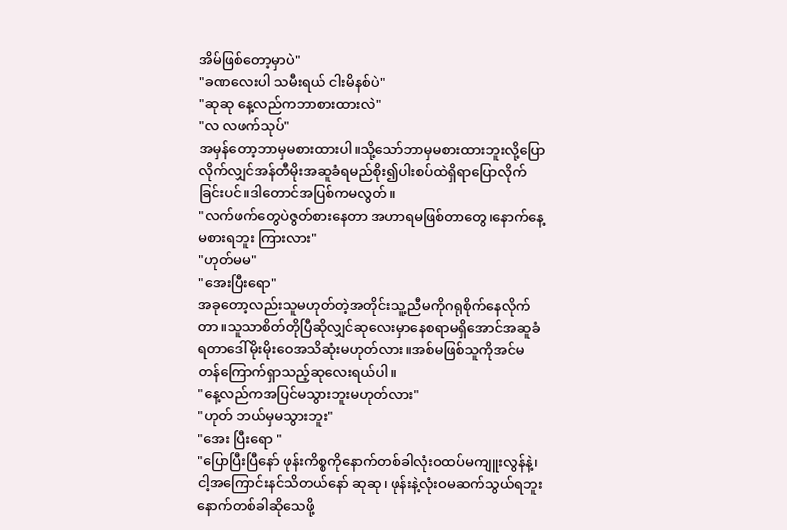အိမ်ဖြစ်တော့မှာပဲ"
"ခဏလေးပါ သမီးရယ် ငါးမိနစ်ပဲ"
"ဆုဆု နေ့လည်ကဘာစားထားလဲ"
"လ လဖက်သုပ်"
အမှန်တော့ဘာမှမစားထားပါ။သို့သော်ဘာမှမစားထားဘူးလို့ပြောလိုက်လျှင်အန်တီမိုးအဆူခံရမည်စိုး၍ပါးစပ်ထဲရှိရာပြောလိုက်ခြင်းပင်။ဒါတောင်အပြစ်ကမလွတ်။
"လက်ဖက်တွေပဲဇွတ်စားနေတာ အဟာရမဖြစ်တာတွေ၊နောက်နေ့မစားရဘူး ကြားလား"
"ဟုတ်မမ"
"အေးပြီးရော"
အခုတော့လည်းသူမဟုတ်တဲ့အတိုင်းသူ့ညီမကိုဂရုစိုက်နေလိုက်တာ။သူသာစိတ်တိုပြီဆိုလျှင်ဆုလေးမှာနေစရာမရှိအောင်အဆူခံရတာဒေါ်မိုးမိုးဝေအသိဆုံးမဟုတ်လား။အစ်မဖြစ်သူကိုအင်မတန်ကြောက်ရှာသည့်ဆုလေးရယ်ပါ။
"နေ့လည်ကအပြင်မသွားဘူးမဟုတ်လား"
"ဟုတ် ဘယ်မှမသွားဘူး"
"အေး ပြီးရော "
"ပြောပြီးပြီနော် ဖုန်းကိစ္စကိုနောက်တစ်ခါလုံးဝထပ်မကျူးလွန်နဲ့၊ငါ့အကြောင်းနင်သိတယ်နော် ဆုဆု၊ ဖုန်းနဲ့လုံးဝမဆက်သွယ်ရဘူး နောက်တစ်ခါဆိုသေဖို့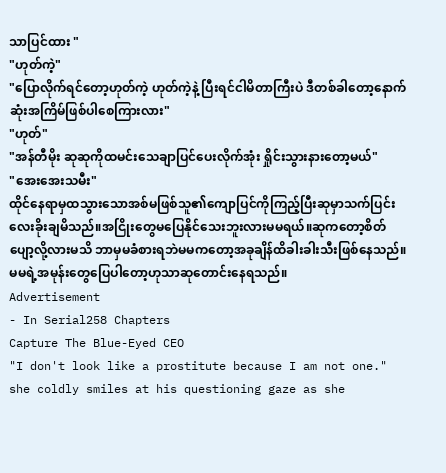သာပြင်ထား "
"ဟုတ်ကဲ့"
"ပြောလိုက်ရင်တော့ဟုတ်ကဲ့ ဟုတ်ကဲ့နဲ့ ပြီးရင်ငါမိတာကြီးပဲ ဒီတစ်ခါတော့နောက်ဆုံးအကြိမ်ဖြစ်ပါစေကြားလား"
"ဟုတ်"
"အန်တီမိုး ဆုဆုကိုထမင်းသေချာပြင်ပေးလိုက်အုံး ရှိုင်းသွားနားတော့မယ်"
"အေးအေးသမီး"
ထိုင်နေရာမှထသွားသောအစ်မဖြစ်သူ၏ကျောပြင်ကိုကြည့်ပြီးဆုမှာသက်ပြင်းလေးခိုးချမိသည်။အငြိုးတွေမပြေနိုင်သေးဘူးလားမမရယ်။ဆုကတော့စိတ်ပျော့လို့လားမသိ ဘာမှမခံစားရဘဲမမကတော့အခုချိန်ထိခါးခါးသီးဖြစ်နေသည်။
မမရဲ့အမုန်းတွေပြေပါတော့ဟုသာဆုတောင်းနေရသည်။
Advertisement
- In Serial258 Chapters
Capture The Blue-Eyed CEO
"I don't look like a prostitute because I am not one." she coldly smiles at his questioning gaze as she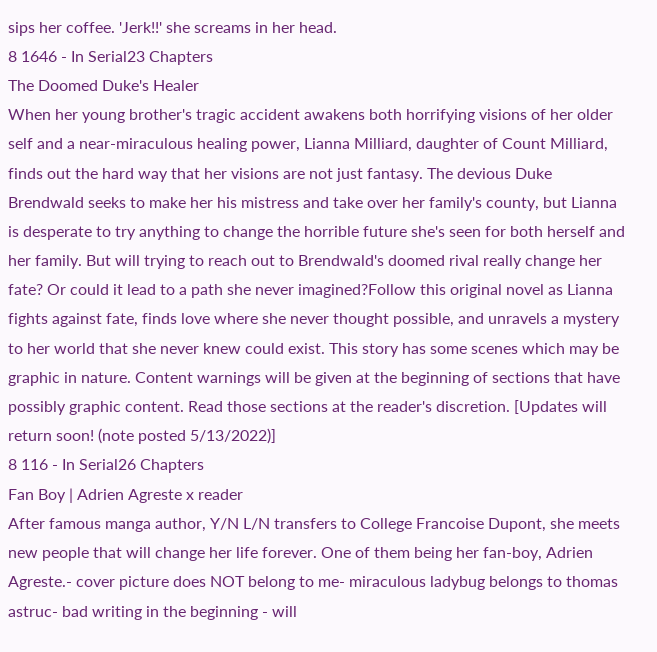sips her coffee. 'Jerk!!' she screams in her head.
8 1646 - In Serial23 Chapters
The Doomed Duke's Healer
When her young brother's tragic accident awakens both horrifying visions of her older self and a near-miraculous healing power, Lianna Milliard, daughter of Count Milliard, finds out the hard way that her visions are not just fantasy. The devious Duke Brendwald seeks to make her his mistress and take over her family's county, but Lianna is desperate to try anything to change the horrible future she's seen for both herself and her family. But will trying to reach out to Brendwald's doomed rival really change her fate? Or could it lead to a path she never imagined?Follow this original novel as Lianna fights against fate, finds love where she never thought possible, and unravels a mystery to her world that she never knew could exist. This story has some scenes which may be graphic in nature. Content warnings will be given at the beginning of sections that have possibly graphic content. Read those sections at the reader's discretion. [Updates will return soon! (note posted 5/13/2022)]
8 116 - In Serial26 Chapters
Fan Boy | Adrien Agreste x reader
After famous manga author, Y/N L/N transfers to College Francoise Dupont, she meets new people that will change her life forever. One of them being her fan-boy, Adrien Agreste.- cover picture does NOT belong to me- miraculous ladybug belongs to thomas astruc- bad writing in the beginning - will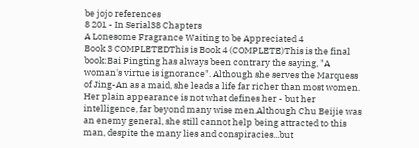be jojo references
8 201 - In Serial38 Chapters
A Lonesome Fragrance Waiting to be Appreciated 4
Book 3 COMPLETEDThis is Book 4 (COMPLETE)This is the final book:Bai Pingting has always been contrary the saying, "A woman's virtue is ignorance". Although she serves the Marquess of Jing-An as a maid, she leads a life far richer than most women. Her plain appearance is not what defines her - but her intelligence, far beyond many wise men.Although Chu Beijie was an enemy general, she still cannot help being attracted to this man, despite the many lies and conspiracies...but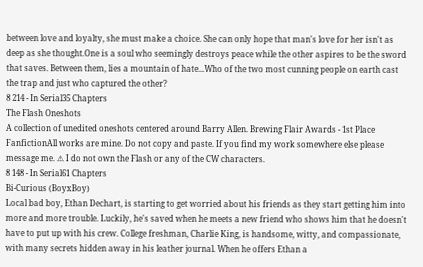between love and loyalty, she must make a choice. She can only hope that man's love for her isn't as deep as she thought.One is a soul who seemingly destroys peace while the other aspires to be the sword that saves. Between them, lies a mountain of hate...Who of the two most cunning people on earth cast the trap and just who captured the other?
8 214 - In Serial35 Chapters
The Flash Oneshots
A collection of unedited oneshots centered around Barry Allen. Brewing Flair Awards - 1st Place FanfictionAll works are mine. Do not copy and paste. If you find my work somewhere else please message me. ⚠ I do not own the Flash or any of the CW characters.
8 148 - In Serial61 Chapters
Bi-Curious (BoyxBoy)
Local bad boy, Ethan Dechart, is starting to get worried about his friends as they start getting him into more and more trouble. Luckily, he's saved when he meets a new friend who shows him that he doesn't have to put up with his crew. College freshman, Charlie King, is handsome, witty, and compassionate, with many secrets hidden away in his leather journal. When he offers Ethan a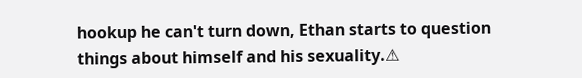hookup he can't turn down, Ethan starts to question things about himself and his sexuality.⚠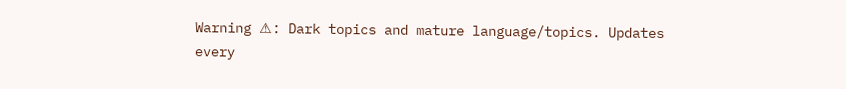Warning ⚠: Dark topics and mature language/topics. Updates every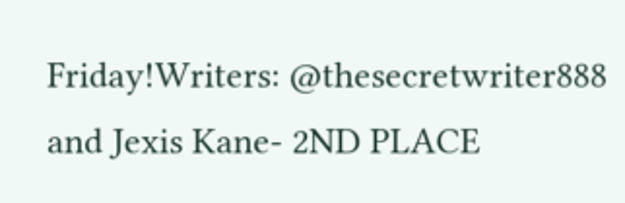Friday!Writers: @thesecretwriter888 and Jexis Kane- 2ND PLACE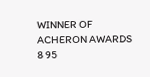WINNER OF ACHERON AWARDS
8 95